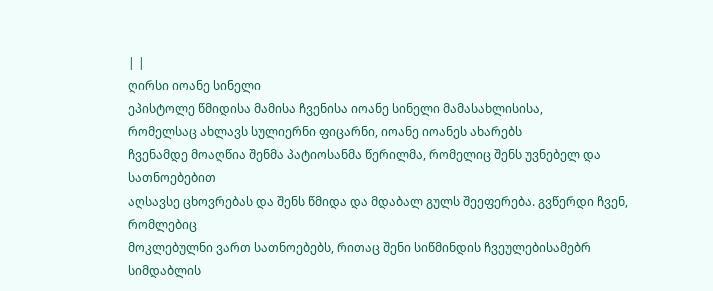| |
ღირსი იოანე სინელი
ეპისტოლე წმიდისა მამისა ჩვენისა იოანე სინელი მამასახლისისა,
რომელსაც ახლავს სულიერნი ფიცარნი, იოანე იოანეს ახარებს
ჩვენამდე მოაღწია შენმა პატიოსანმა წერილმა, რომელიც შენს უვნებელ და სათნოებებით
აღსავსე ცხოვრებას და შენს წმიდა და მდაბალ გულს შეეფერება. გვწერდი ჩვენ, რომლებიც
მოკლებულნი ვართ სათნოებებს, რითაც შენი სიწმინდის ჩვეულებისამებრ სიმდაბლის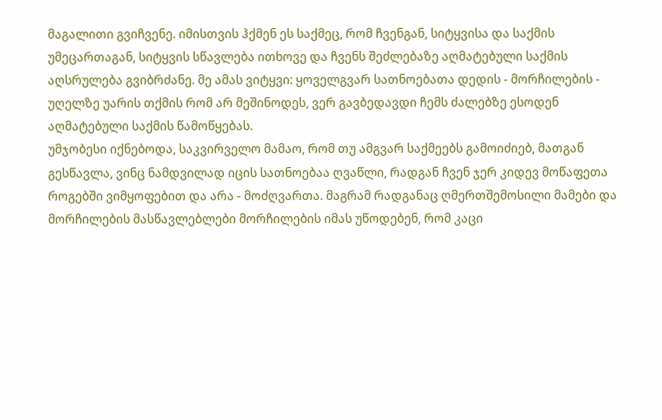მაგალითი გვიჩვენე. იმისთვის ჰქმენ ეს საქმეც, რომ ჩვენგან, სიტყვისა და საქმის
უმეცართაგან, სიტყვის სწავლება ითხოვე და ჩვენს შეძლებაზე აღმატებული საქმის
აღსრულება გვიბრძანე. მე ამას ვიტყვი: ყოველგვარ სათნოებათა დედის - მორჩილების -
უღელზე უარის თქმის რომ არ მეშინოდეს, ვერ გავბედავდი ჩემს ძალებზე ესოდენ
აღმატებული საქმის წამოწყებას.
უმჯობესი იქნებოდა, საკვირველო მამაო, რომ თუ ამგვარ საქმეებს გამოიძიებ, მათგან
გესწავლა, ვინც ნამდვილად იცის სათნოებაა ღვაწლი, რადგან ჩვენ ჯერ კიდევ მოწაფეთა
როგებში ვიმყოფებით და არა - მოძღვართა. მაგრამ რადგანაც ღმერთშემოსილი მამები და
მორჩილების მასწავლებლები მორჩილების იმას უწოდებენ, რომ კაცი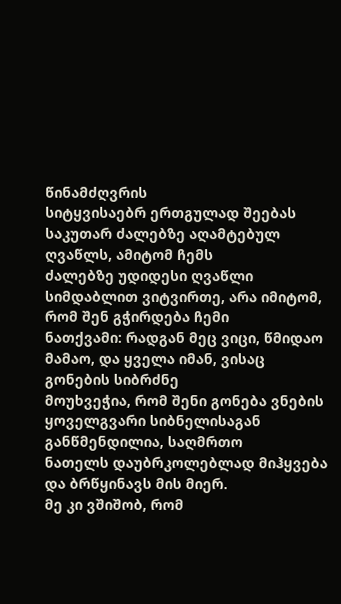წინამძღვრის
სიტყვისაებრ ერთგულად შეებას საკუთარ ძალებზე აღამტებულ ღვაწლს, ამიტომ ჩემს
ძალებზე უდიდესი ღვაწლი სიმდაბლით ვიტვირთე, არა იმიტომ, რომ შენ გჭირდება ჩემი
ნათქვამი: რადგან მეც ვიცი, წმიდაო მამაო, და ყველა იმან, ვისაც გონების სიბრძნე
მოუხვეჭია, რომ შენი გონება ვნების ყოველგვარი სიბნელისაგან განწმენდილია, საღმრთო
ნათელს დაუბრკოლებლად მიჰყვება და ბრწყინავს მის მიერ.
მე კი ვშიშობ, რომ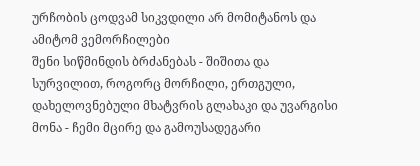ურჩობის ცოდვამ სიკვდილი არ მომიტანოს და ამიტომ ვემორჩილები
შენი სიწმინდის ბრძანებას - შიშითა და სურვილით, როგორც მორჩილი, ერთგული,
დახელოვნებული მხატვრის გლახაკი და უვარგისი მონა - ჩემი მცირე და გამოუსადეგარი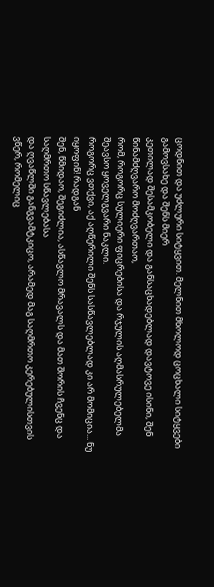ცოდნით და უძლური სიტყვით. მელნით მხოლოდ ცოცხალი სიტყვები გამოვსახე და შენს მიერ
კეთილად შესამკობელი და განსაცხადებლად დავტოვე ისინი, შენ წინამძღვარო მოძღვართაო,
რომ, როგორც სულიერი ფიცრებისა და რჯულის აღმასრულებელმა შეავსო ყოველგვარი ნაკლი.
როგორც ვთქვი, აქ აღწერილი შენს სასწავლებლად კი არ მომიცია... ნუ იყოფინ! რადგან
შენ, წმიდაო, შეგიძლია, ასწავლო მრავალს და მათ შორის ჩვენც და საღმრთო სწავლებასა
და ღვაწლში განგვამტკიცო, არამედ მაგ საღმრთო კერებულისთვის ვწერ, რომელიც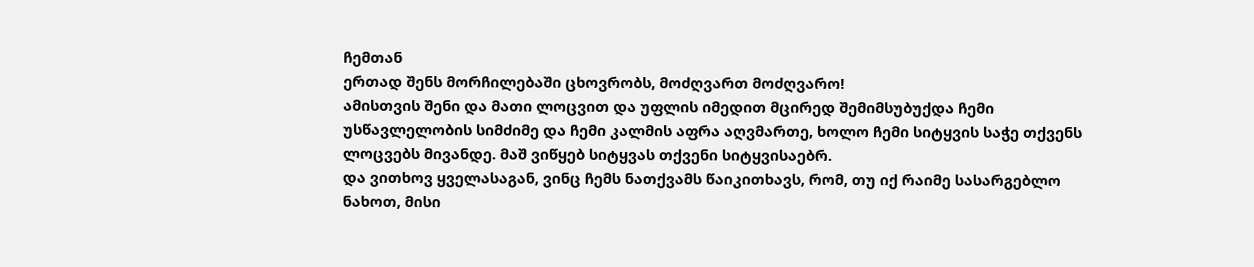ჩემთან
ერთად შენს მორჩილებაში ცხოვრობს, მოძღვართ მოძღვარო!
ამისთვის შენი და მათი ლოცვით და უფლის იმედით მცირედ შემიმსუბუქდა ჩემი
უსწავლელობის სიმძიმე და ჩემი კალმის აფრა აღვმართე, ხოლო ჩემი სიტყვის საჭე თქვენს
ლოცვებს მივანდე. მაშ ვიწყებ სიტყვას თქვენი სიტყვისაებრ.
და ვითხოვ ყველასაგან, ვინც ჩემს ნათქვამს წაიკითხავს, რომ, თუ იქ რაიმე სასარგებლო
ნახოთ, მისი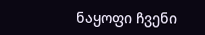ნაყოფი ჩვენი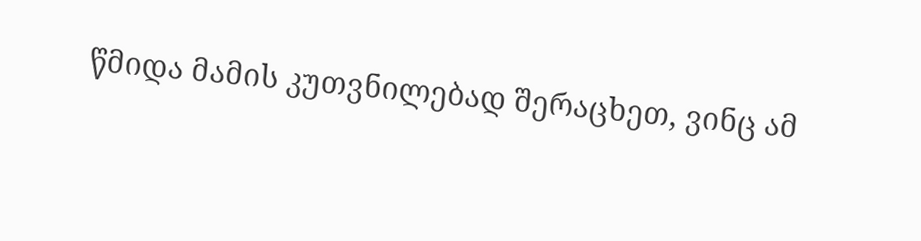წმიდა მამის კუთვნილებად შერაცხეთ, ვინც ამ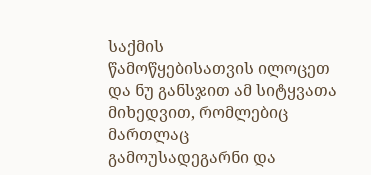საქმის
წამოწყებისათვის ილოცეთ და ნუ განსჯით ამ სიტყვათა მიხედვით, რომლებიც მართლაც
გამოუსადეგარნი და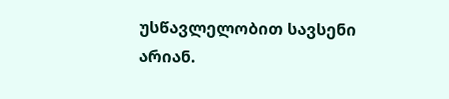უსწავლელობით სავსენი არიან.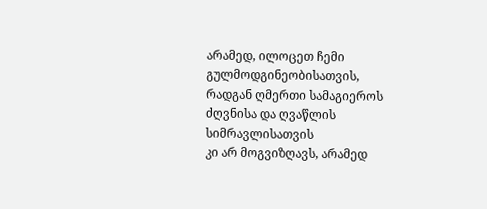არამედ, ილოცეთ ჩემი
გულმოდგინეობისათვის, რადგან ღმერთი სამაგიეროს ძღვნისა და ღვაწლის სიმრავლისათვის
კი არ მოგვიზღავს, არამედ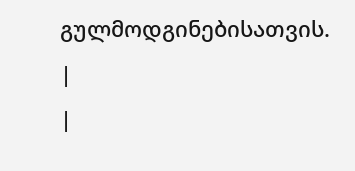გულმოდგინებისათვის.
|
|